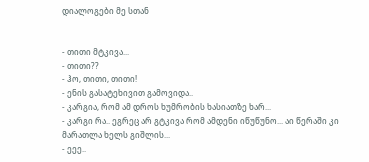დიალოგები მე სთან


- თითი მტკივა...
- თითი??
- ჰო, თითი, თითი!
- ენის გასატეხივით გამოვიდა..
- კარგია, რომ ამ დროს ხუმრობის ხასიათზე ხარ...
- კარგი რა.. ეგრეც არ გტკივა რომ ამდენი იწუწუნო... აი წერაში კი მარათლა ხელს გიშლის...
- ეეე..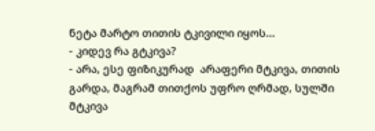ნეტა მარტო თითის ტკივილი იყოს...
- კიდევ რა გტკივა?
- არა, ესე ფიზიკურად  არაფერი მტკივა, თითის გარდა, მაგრამ თითქოს უფრო ღრმად, სულში მტკივა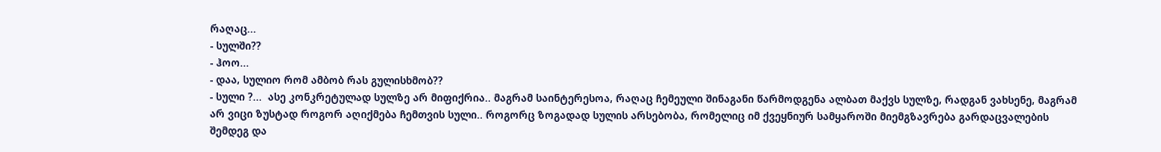რაღაც...
- სულში??
- ჰოო...
- დაა, სულიო რომ ამბობ რას გულისხმობ??
- სული ?...  ასე კონკრეტულად სულზე არ მიფიქრია.. მაგრამ საინტერესოა, რაღაც ჩემეული შინაგანი წარმოდგენა ალბათ მაქვს სულზე, რადგან ვახსენე, მაგრამ არ ვიცი ზუსტად როგორ აღიქმება ჩემთვის სული.. როგორც ზოგადად სულის არსებობა, რომელიც იმ ქვეყნიურ სამყაროში მიემგზავრება გარდაცვალების შემდეგ და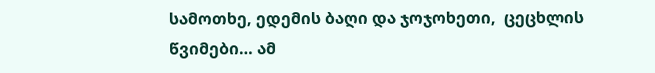სამოთხე, ედემის ბაღი და ჯოჯოხეთი,  ცეცხლის წვიმები… ამ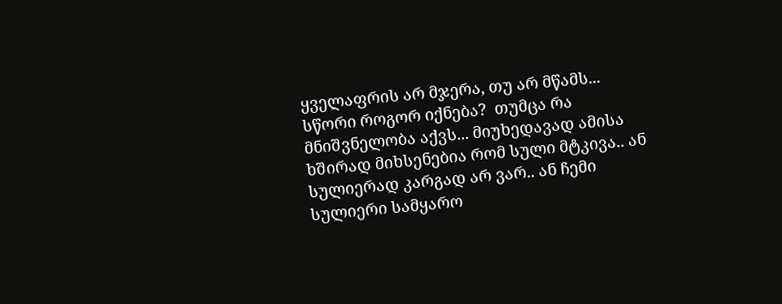ყველაფრის არ მჯერა, თუ არ მწამს...  სწორი როგორ იქნება?  თუმცა რა მნიშვნელობა აქვს... მიუხედავად ამისა ხშირად მიხსენებია რომ სული მტკივა.. ან სულიერად კარგად არ ვარ.. ან ჩემი სულიერი სამყარო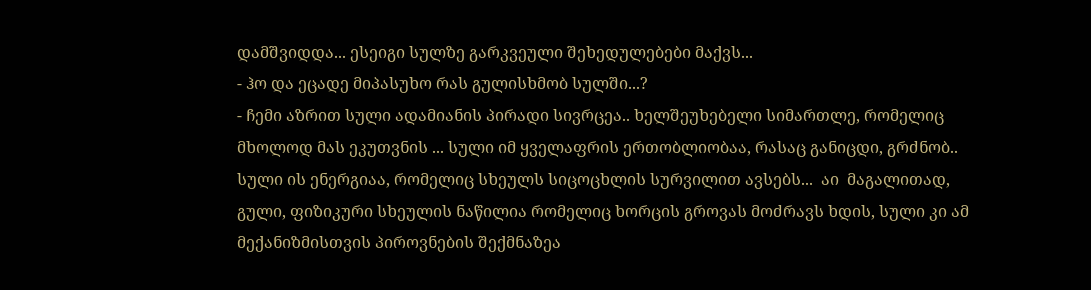დამშვიდდა... ესეიგი სულზე გარკვეული შეხედულებები მაქვს...
- ჰო და ეცადე მიპასუხო რას გულისხმობ სულში...?
- ჩემი აზრით სული ადამიანის პირადი სივრცეა.. ხელშეუხებელი სიმართლე, რომელიც მხოლოდ მას ეკუთვნის ... სული იმ ყველაფრის ერთობლიობაა, რასაც განიცდი, გრძნობ.. სული ის ენერგიაა, რომელიც სხეულს სიცოცხლის სურვილით ავსებს...  აი  მაგალითად, გული, ფიზიკური სხეულის ნაწილია რომელიც ხორცის გროვას მოძრავს ხდის, სული კი ამ მექანიზმისთვის პიროვნების შექმნაზეა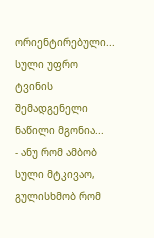ორიენტირებული... სული უფრო ტვინის შემადგენელი ნაწილი მგონია...
- ანუ რომ ამბობ სული მტკივაო, გულისხმობ რომ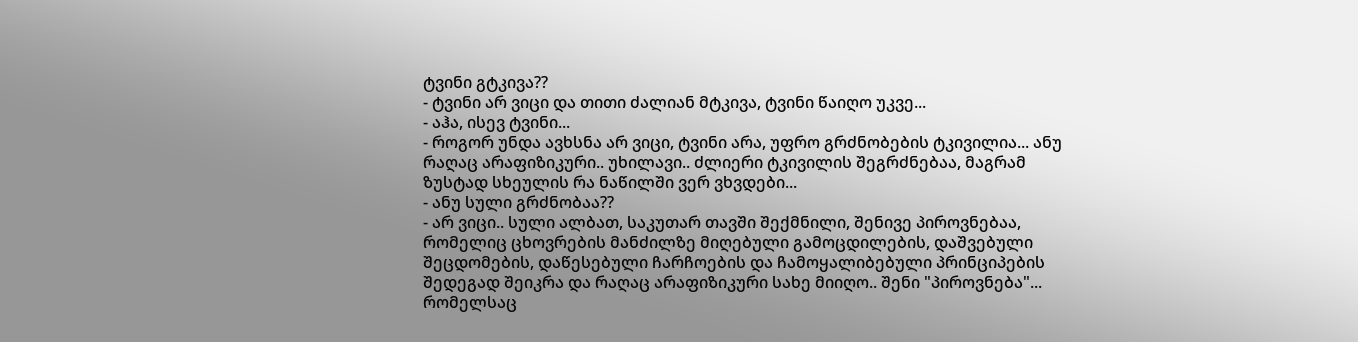ტვინი გტკივა??
- ტვინი არ ვიცი და თითი ძალიან მტკივა, ტვინი წაიღო უკვე...
- აჰა, ისევ ტვინი...
- როგორ უნდა ავხსნა არ ვიცი, ტვინი არა, უფრო გრძნობების ტკივილია... ანუ რაღაც არაფიზიკური.. უხილავი.. ძლიერი ტკივილის შეგრძნებაა, მაგრამ ზუსტად სხეულის რა ნაწილში ვერ ვხვდები...
- ანუ სული გრძნობაა??
- არ ვიცი.. სული ალბათ, საკუთარ თავში შექმნილი, შენივე პიროვნებაა, რომელიც ცხოვრების მანძილზე მიღებული გამოცდილების, დაშვებული შეცდომების, დაწესებული ჩარჩოების და ჩამოყალიბებული პრინციპების შედეგად შეიკრა და რაღაც არაფიზიკური სახე მიიღო.. შენი "პიროვნება"... რომელსაც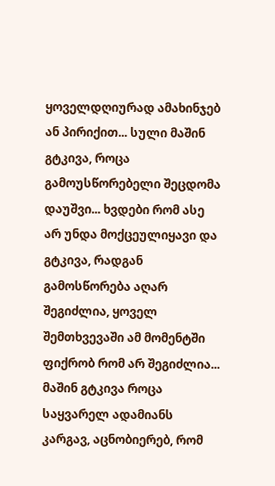ყოველდღიურად ამახინჯებ ან პირიქით... სული მაშინ გტკივა, როცა გამოუსწორებელი შეცდომა დაუშვი... ხვდები რომ ასე არ უნდა მოქცეულიყავი და გტკივა, რადგან გამოსწორება აღარ შეგიძლია, ყოველ შემთხვევაში ამ მომენტში ფიქრობ რომ არ შეგიძლია... მაშინ გტკივა როცა საყვარელ ადამიანს კარგავ, აცნობიერებ, რომ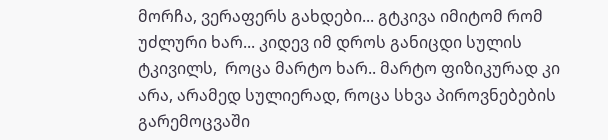მორჩა, ვერაფერს გახდები... გტკივა იმიტომ რომ უძლური ხარ... კიდევ იმ დროს განიცდი სულის ტკივილს,  როცა მარტო ხარ.. მარტო ფიზიკურად კი არა, არამედ სულიერად, როცა სხვა პიროვნებების გარემოცვაში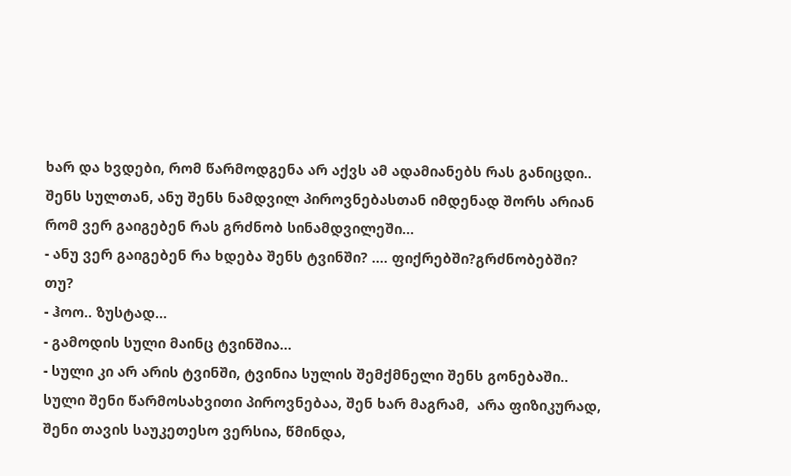ხარ და ხვდები, რომ წარმოდგენა არ აქვს ამ ადამიანებს რას განიცდი.. შენს სულთან, ანუ შენს ნამდვილ პიროვნებასთან იმდენად შორს არიან რომ ვერ გაიგებენ რას გრძნობ სინამდვილეში...
- ანუ ვერ გაიგებენ რა ხდება შენს ტვინში? .... ფიქრებში?გრძნობებში? თუ?
- ჰოო.. ზუსტად...
- გამოდის სული მაინც ტვინშია...
- სული კი არ არის ტვინში, ტვინია სულის შემქმნელი შენს გონებაში.. სული შენი წარმოსახვითი პიროვნებაა, შენ ხარ მაგრამ,  არა ფიზიკურად, შენი თავის საუკეთესო ვერსია, წმინდა,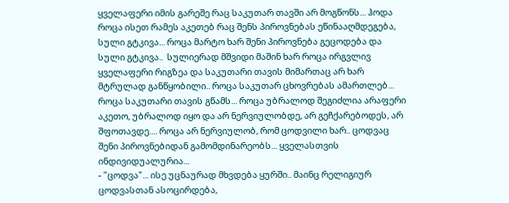ყველაფერი იმის გარეშე რაც საკუთარ თავში არ მოგწონს... ჰოდა როცა ისეთ რამეს აკეთებ რაც შენს პიროვნებას ეწინააღმდეგება, სული გტკივა... როცა მარტო ხარ შენი პიროვნება გეცოდება და სული გტკივა..  სულიერად მშვიდი მაშინ ხარ როცა ირგვლივ ყველაფერი რიგზეა და საკუთარი თავის მიმართაც არ ხარ მტრულად განწყობილი.. როცა საკუთარ ცხოვრებას ამართლებ... როცა საკუთარი თავის გწამს... როცა უბრალოდ შეგიძლია არაფერი აკეთო, უბრალოდ იყო და არ ნერვიულობდე, არ გეჩქარებოდეს, არ შფოთავდე.... როცა არ ნერვიულობ, რომ ცოდვილი ხარ.. ცოდვაც შენი პიროვნებიდან გამომდინარეობს... ყველასთვის ინდივიდუალურია...
- "ცოდვა"... ისე უცნაურად მხვდება ყურში.. მაინც რელიგიურ ცოდვასთან ასოცირდება,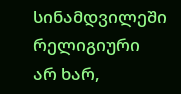სინამდვილეში რელიგიური არ ხარ,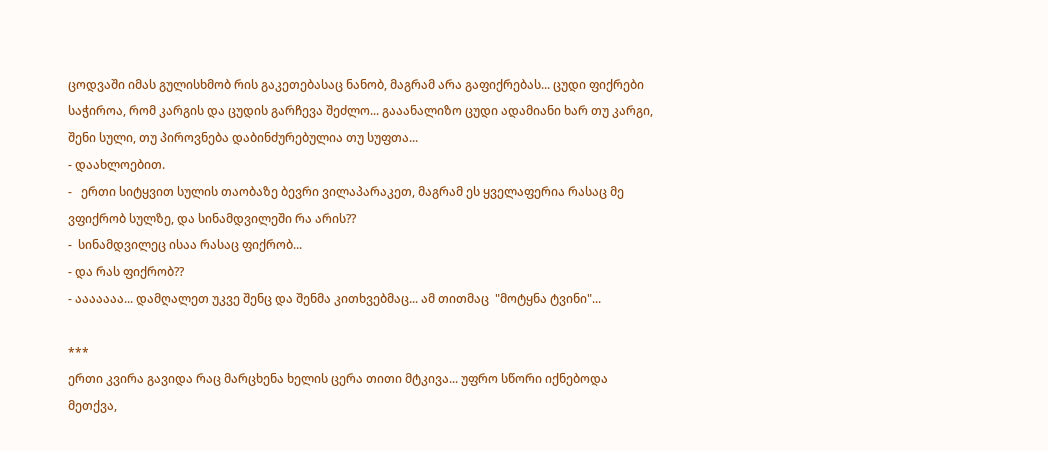ცოდვაში იმას გულისხმობ რის გაკეთებასაც ნანობ, მაგრამ არა გაფიქრებას... ცუდი ფიქრები საჭიროა, რომ კარგის და ცუდის გარჩევა შეძლო... გააანალიზო ცუდი ადამიანი ხარ თუ კარგი, შენი სული, თუ პიროვნება დაბინძურებულია თუ სუფთა...
- დაახლოებით.
-   ერთი სიტყვით სულის თაობაზე ბევრი ვილაპარაკეთ, მაგრამ ეს ყველაფერია რასაც მე ვფიქრობ სულზე, და სინამდვილეში რა არის??
-  სინამდვილეც ისაა რასაც ფიქრობ...
- და რას ფიქრობ??
- ააააააა... დამღალეთ უკვე შენც და შენმა კითხვებმაც... ამ თითმაც  "მოტყნა ტვინი"...

***
ერთი კვირა გავიდა რაც მარცხენა ხელის ცერა თითი მტკივა... უფრო სწორი იქნებოდა მეთქვა,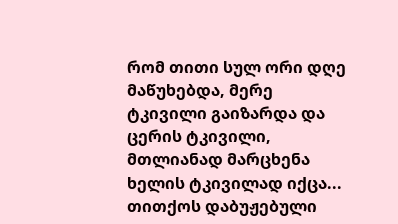რომ თითი სულ ორი დღე მაწუხებდა, მერე ტკივილი გაიზარდა და ცერის ტკივილი, მთლიანად მარცხენა ხელის ტკივილად იქცა...
თითქოს დაბუჟებული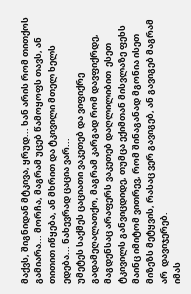მაქვს, შიგნიდან მტკივა, ყრუდ... ხან არის რომ თითქოს გამიარა... მორჩა, მაგრამ უცებ წამოყოფს თავს, ან თითით იწყება, ან მხრით და ტკივილი მთელ ხელს ედება... ნახევრად ცაცია ვარ...
უმეტეს საქმეს ცაციათი ვაკეთებ და ვიფიქრე გადამეღალათქო, მაგრამ კარგად რომ დავფიქრდე, მაგდენსაც არაფერს ვაკეთებ დაღლილიბით  ესეთ ტკივილს განვიცდიდე, თუმცა ექიმთან მისვლაზე ფეხს მაინც იმიტომ ვითრევ, რომ შინაგანად მგონია ისეთ მიზეზს მეტყვის, რასაც ვერ გავიგებ, ან გავიგებ მაგრამ არ  დავიჯერებ.
იმას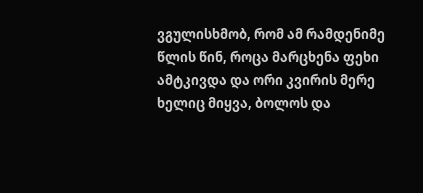ვგულისხმობ, რომ ამ რამდენიმე წლის წინ, როცა მარცხენა ფეხი ამტკივდა და ორი კვირის მერე ხელიც მიყვა, ბოლოს და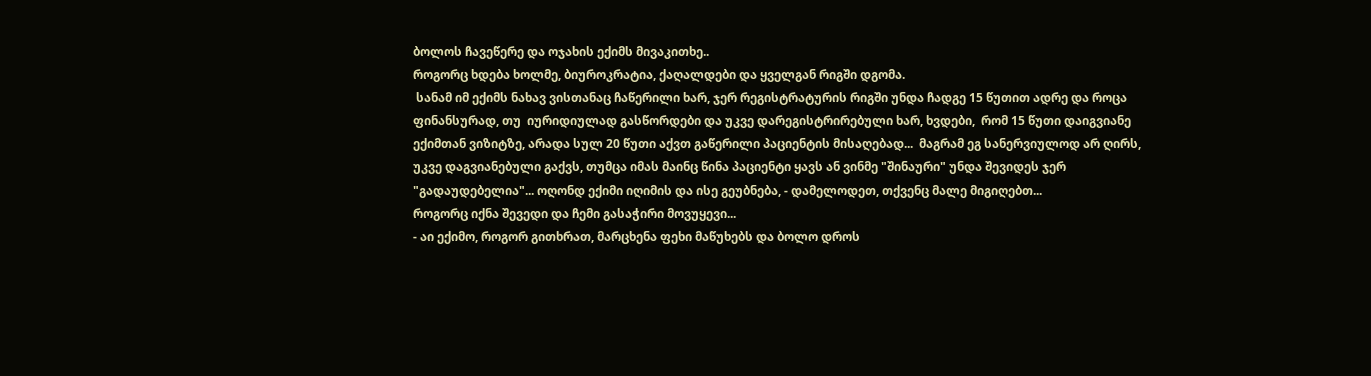ბოლოს ჩავეწერე და ოჯახის ექიმს მივაკითხე..
როგორც ხდება ხოლმე, ბიუროკრატია, ქაღალდები და ყველგან რიგში დგომა.
 სანამ იმ ექიმს ნახავ ვისთანაც ჩაწერილი ხარ, ჯერ რეგისტრატურის რიგში უნდა ჩადგე 15 წუთით ადრე და როცა ფინანსურად, თუ  იურიდიულად გასწორდები და უკვე დარეგისტრირებული ხარ, ხვდები,  რომ 15 წუთი დაიგვიანე ექიმთან ვიზიტზე, არადა სულ 20 წუთი აქვთ გაწერილი პაციენტის მისაღებად...  მაგრამ ეგ სანერვიულოდ არ ღირს, უკვე დაგვიანებული გაქვს, თუმცა იმას მაინც წინა პაციენტი ყავს ან ვინმე "შინაური" უნდა შევიდეს ჯერ "გადაუდებელია"... ოღონდ ექიმი იღიმის და ისე გეუბნება, - დამელოდეთ, თქვენც მალე მიგიღებთ...
როგორც იქნა შევედი და ჩემი გასაჭირი მოვუყევი...
- აი ექიმო, როგორ გითხრათ, მარცხენა ფეხი მაწუხებს და ბოლო დროს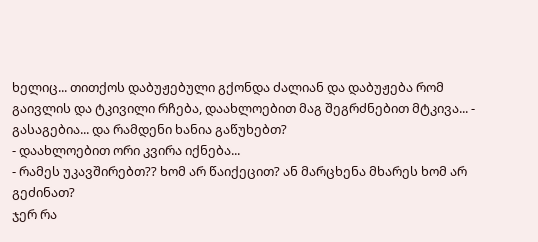ხელიც... თითქოს დაბუჟებული გქონდა ძალიან და დაბუჟება რომ გაივლის და ტკივილი რჩება, დაახლოებით მაგ შეგრძნებით მტკივა... - გასაგებია... და რამდენი ხანია გაწუხებთ?
- დაახლოებით ორი კვირა იქნება...
- რამეს უკავშირებთ?? ხომ არ წაიქეცით? ან მარცხენა მხარეს ხომ არ გეძინათ?
ჯერ რა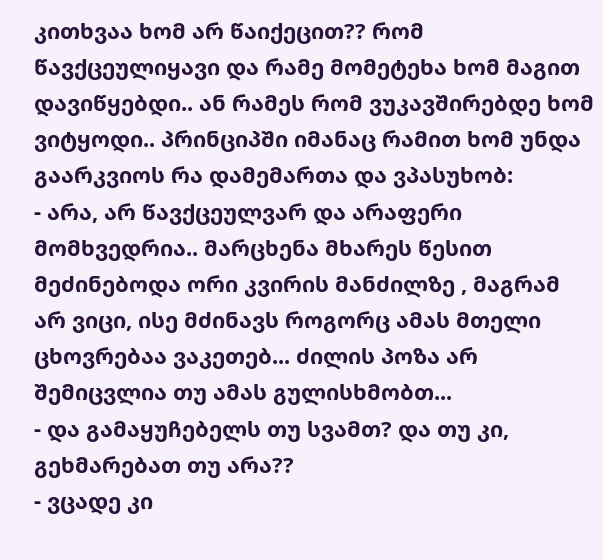კითხვაა ხომ არ წაიქეცით?? რომ წავქცეულიყავი და რამე მომეტეხა ხომ მაგით დავიწყებდი.. ან რამეს რომ ვუკავშირებდე ხომ ვიტყოდი.. პრინციპში იმანაც რამით ხომ უნდა გაარკვიოს რა დამემართა და ვპასუხობ:
- არა, არ წავქცეულვარ და არაფერი მომხვედრია.. მარცხენა მხარეს წესით მეძინებოდა ორი კვირის მანძილზე , მაგრამ არ ვიცი, ისე მძინავს როგორც ამას მთელი ცხოვრებაა ვაკეთებ... ძილის პოზა არ შემიცვლია თუ ამას გულისხმობთ...
- და გამაყუჩებელს თუ სვამთ? და თუ კი, გეხმარებათ თუ არა??
- ვცადე კი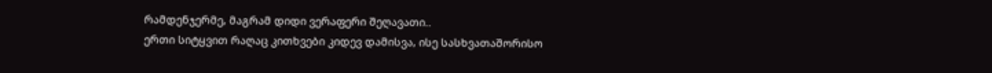რამდენჯერმე, მაგრამ დიდი ვერაფერი შეღავათი..
ერთი სიტყვით რაღაც კითხვები კიდევ დამისვა, ისე სასხვათაშორისო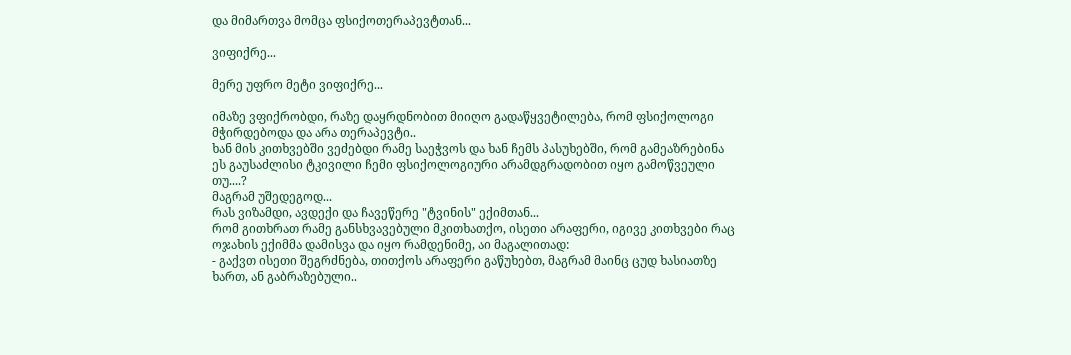და მიმართვა მომცა ფსიქოთერაპევტთან...

ვიფიქრე...

მერე უფრო მეტი ვიფიქრე...

იმაზე ვფიქრობდი, რაზე დაყრდნობით მიიღო გადაწყვეტილება, რომ ფსიქოლოგი მჭირდებოდა და არა თერაპევტი..
ხან მის კითხვებში ვეძებდი რამე საეჭვოს და ხან ჩემს პასუხებში, რომ გამეაზრებინა ეს გაუსაძლისი ტკივილი ჩემი ფსიქოლოგიური არამდგრადობით იყო გამოწვეული თუ....?
მაგრამ უშედეგოდ...
რას ვიზამდი, ავდექი და ჩავეწერე "ტვინის" ექიმთან...
რომ გითხრათ რამე განსხვავებული მკითხათქო, ისეთი არაფერი, იგივე კითხვები რაც ოჯახის ექიმმა დამისვა და იყო რამდენიმე, აი მაგალითად:
- გაქვთ ისეთი შეგრძნება, თითქოს არაფერი გაწუხებთ, მაგრამ მაინც ცუდ ხასიათზე ხართ, ან გაბრაზებული..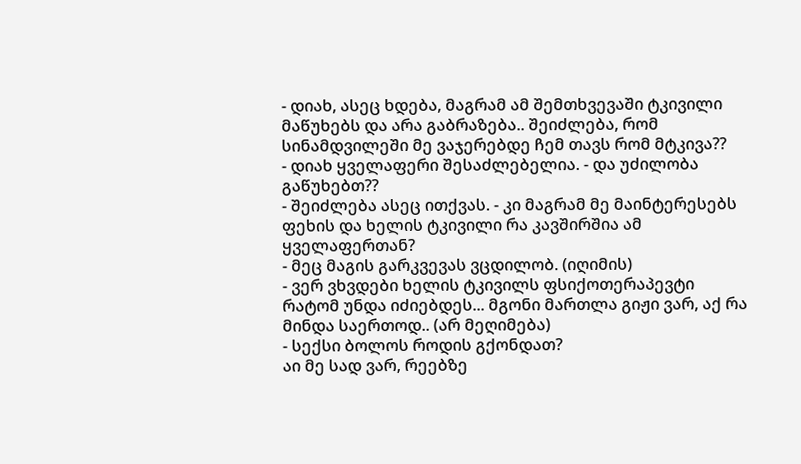- დიახ, ასეც ხდება, მაგრამ ამ შემთხვევაში ტკივილი მაწუხებს და არა გაბრაზება.. შეიძლება, რომ სინამდვილეში მე ვაჯერებდე ჩემ თავს რომ მტკივა??
- დიახ ყველაფერი შესაძლებელია. - და უძილობა გაწუხებთ??
- შეიძლება ასეც ითქვას. - კი მაგრამ მე მაინტერესებს ფეხის და ხელის ტკივილი რა კავშირშია ამ ყველაფერთან?
- მეც მაგის გარკვევას ვცდილობ. (იღიმის)
- ვერ ვხვდები ხელის ტკივილს ფსიქოთერაპევტი რატომ უნდა იძიებდეს... მგონი მართლა გიჟი ვარ, აქ რა მინდა საერთოდ.. (არ მეღიმება)
- სექსი ბოლოს როდის გქონდათ?
აი მე სად ვარ, რეებზე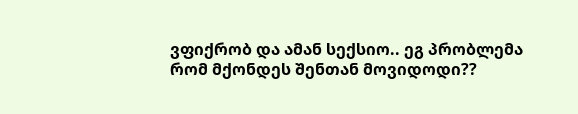ვფიქრობ და ამან სექსიო.. ეგ პრობლემა რომ მქონდეს შენთან მოვიდოდი??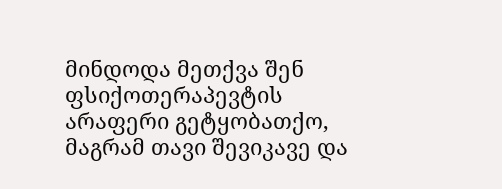მინდოდა მეთქვა შენ ფსიქოთერაპევტის არაფერი გეტყობათქო, მაგრამ თავი შევიკავე და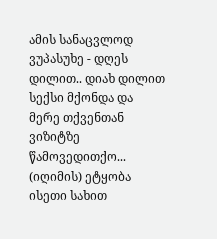ამის სანაცვლოდ ვუპასუხე - დღეს დილით.. დიახ დილით სექსი მქონდა და მერე თქვენთან ვიზიტზე წამოვედითქო... (იღიმის) ეტყობა ისეთი სახით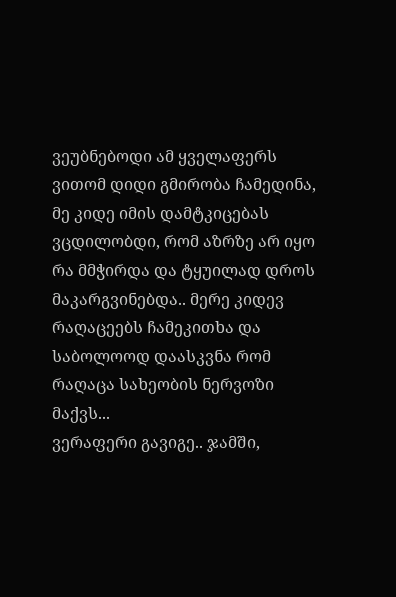ვეუბნებოდი ამ ყველაფერს ვითომ დიდი გმირობა ჩამედინა, მე კიდე იმის დამტკიცებას ვცდილობდი, რომ აზრზე არ იყო რა მმჭირდა და ტყუილად დროს მაკარგვინებდა.. მერე კიდევ რაღაცეებს ჩამეკითხა და საბოლოოდ დაასკვნა რომ რაღაცა სახეობის ნერვოზი მაქვს...
ვერაფერი გავიგე.. ჯამში,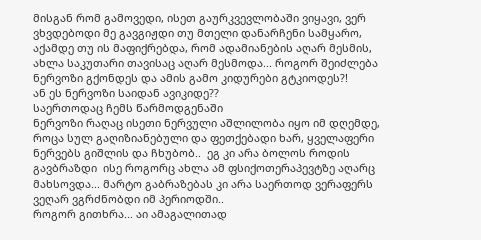მისგან რომ გამოვედი, ისეთ გაურკვევლობაში ვიყავი, ვერ ვხვდებოდი მე გავგიჟდი თუ მთელი დანარჩენი სამყარო, აქამდე თუ ის მაფიქრებდა, რომ ადამიანების აღარ მესმის, ახლა საკუთარი თავისაც აღარ მესმოდა... როგორ შეიძლება ნერვოზი გქონდეს და ამის გამო კიდურები გტკიოდეს?!
ან ეს ნერვოზი საიდან ავიკიდე??
საერთოდაც ჩემს წარმოდგენაში
ნერვოზი რაღაც ისეთი ნერვული აშლილობა იყო იმ დღემდე, როცა სულ გაღიზიანებული და ფეთქებადი ხარ, ყველაფერი ნერვებს გიშლის და ჩხუბობ..  ეგ კი არა ბოლოს როდის გავბრაზდი  ისე როგორც ახლა ამ ფსიქოთერაპევტზე აღარც მახსოვდა... მარტო გაბრაზებას კი არა საერთოდ ვერაფერს ვეღარ ვგრძნობდი იმ პერიოდში..
როგორ გითხრა... აი ამაგალითად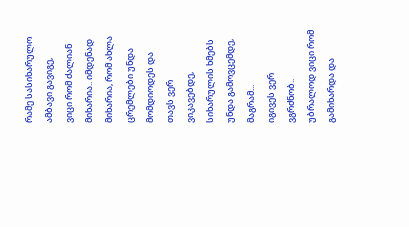რამე სასიხარულო ამბავი გავიგე,
ვიცი რომ ძალიან მიხარია.. იმდენად მიხარია, რომ ახლა ცრემლები უნდა მომდიოდეს და თავს ვერ ვიკავებდე, სიხარულის ხმებს უნდა გამოვცემდე, მაგრამ...
იგივეს ვერ ვგრძნობ.. უბრალოდ ვიცი რომ გამიხარდა და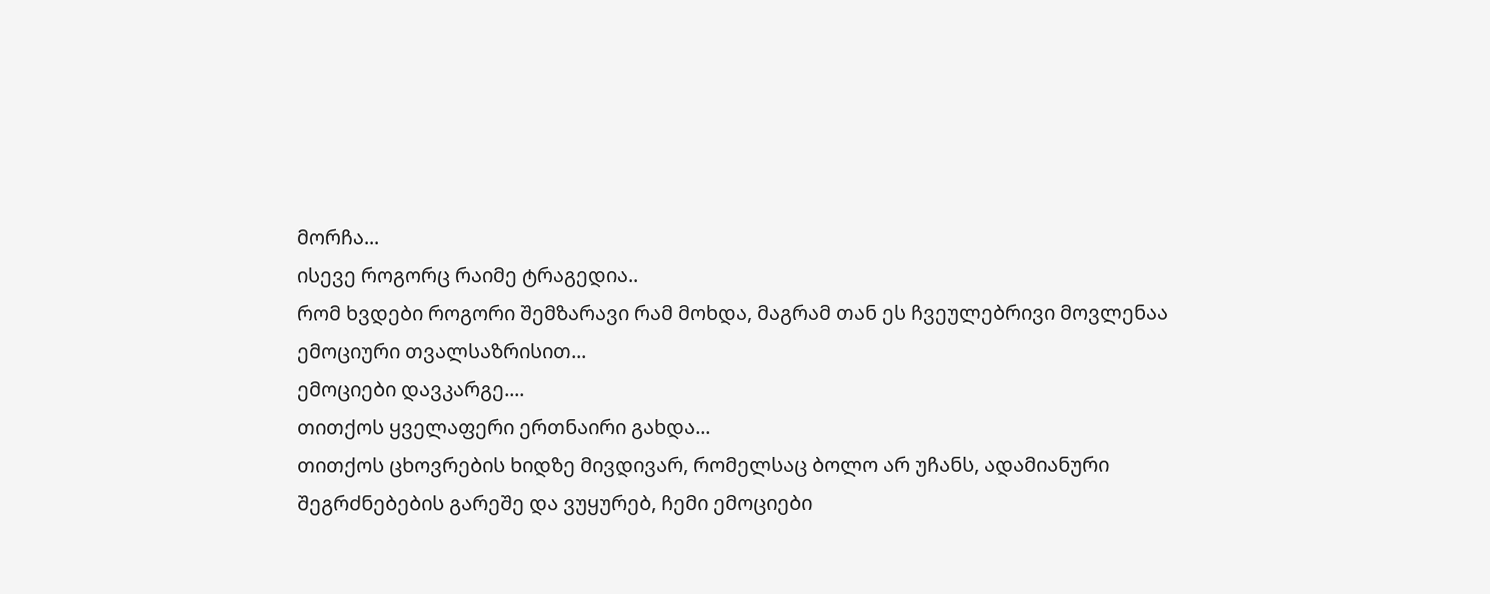მორჩა...
ისევე როგორც რაიმე ტრაგედია..
რომ ხვდები როგორი შემზარავი რამ მოხდა, მაგრამ თან ეს ჩვეულებრივი მოვლენაა ემოციური თვალსაზრისით...
ემოციები დავკარგე....
თითქოს ყველაფერი ერთნაირი გახდა...
თითქოს ცხოვრების ხიდზე მივდივარ, რომელსაც ბოლო არ უჩანს, ადამიანური შეგრძნებების გარეშე და ვუყურებ, ჩემი ემოციები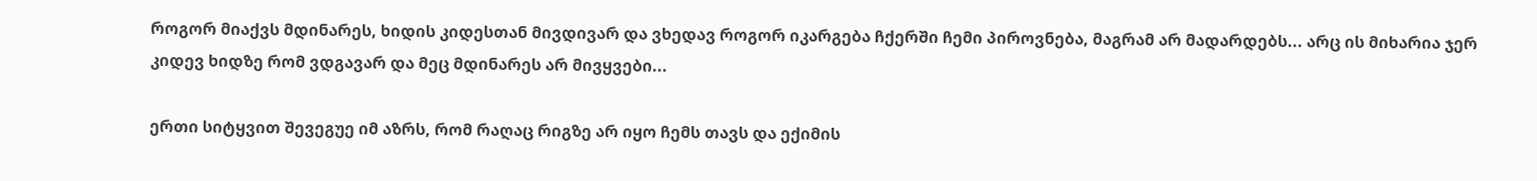როგორ მიაქვს მდინარეს, ხიდის კიდესთან მივდივარ და ვხედავ როგორ იკარგება ჩქერში ჩემი პიროვნება, მაგრამ არ მადარდებს... არც ის მიხარია ჯერ კიდევ ხიდზე რომ ვდგავარ და მეც მდინარეს არ მივყვები...

ერთი სიტყვით შევეგუე იმ აზრს, რომ რაღაც რიგზე არ იყო ჩემს თავს და ექიმის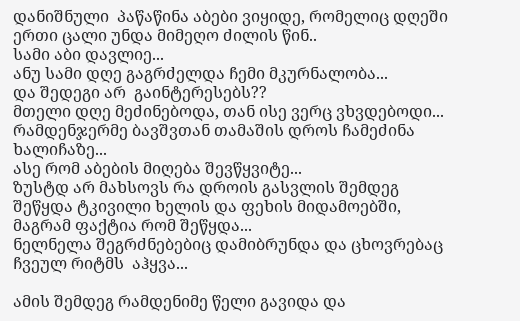დანიშნული  პაწაწინა აბები ვიყიდე, რომელიც დღეში ერთი ცალი უნდა მიმეღო ძილის წინ..
სამი აბი დავლიე...
ანუ სამი დღე გაგრძელდა ჩემი მკურნალობა...
და შედეგი არ  გაინტერესებს??
მთელი დღე მეძინებოდა, თან ისე ვერც ვხვდებოდი... რამდენჯერმე ბავშვთან თამაშის დროს ჩამეძინა ხალიჩაზე...
ასე რომ აბების მიღება შევწყვიტე...
ზუსტდ არ მახსოვს რა დროის გასვლის შემდეგ შეწყდა ტკივილი ხელის და ფეხის მიდამოებში, მაგრამ ფაქტია რომ შეწყდა...
ნელნელა შეგრძნებებიც დამიბრუნდა და ცხოვრებაც ჩვეულ რიტმს  აჰყვა...

ამის შემდეგ რამდენიმე წელი გავიდა და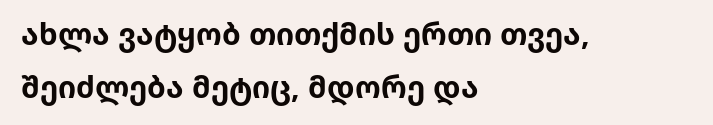ახლა ვატყობ თითქმის ერთი თვეა, შეიძლება მეტიც, მდორე და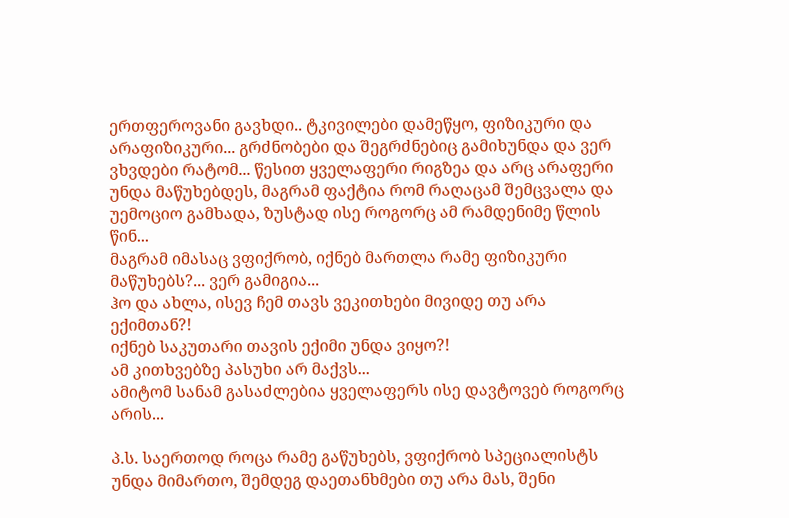ერთფეროვანი გავხდი.. ტკივილები დამეწყო, ფიზიკური და არაფიზიკური... გრძნობები და შეგრძნებიც გამიხუნდა და ვერ ვხვდები რატომ... წესით ყველაფერი რიგზეა და არც არაფერი უნდა მაწუხებდეს, მაგრამ ფაქტია რომ რაღაცამ შემცვალა და უემოციო გამხადა, ზუსტად ისე როგორც ამ რამდენიმე წლის წინ...
მაგრამ იმასაც ვფიქრობ, იქნებ მართლა რამე ფიზიკური მაწუხებს?... ვერ გამიგია...
ჰო და ახლა, ისევ ჩემ თავს ვეკითხები მივიდე თუ არა ექიმთან?!
იქნებ საკუთარი თავის ექიმი უნდა ვიყო?!
ამ კითხვებზე პასუხი არ მაქვს...
ამიტომ სანამ გასაძლებია ყველაფერს ისე დავტოვებ როგორც არის...

პ.ს. საერთოდ როცა რამე გაწუხებს, ვფიქრობ სპეციალისტს  უნდა მიმართო, შემდეგ დაეთანხმები თუ არა მას, შენი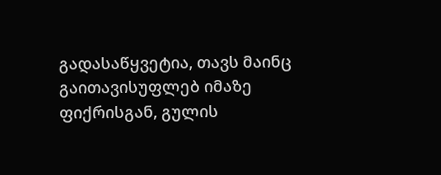გადასაწყვეტია, თავს მაინც გაითავისუფლებ იმაზე ფიქრისგან, გულის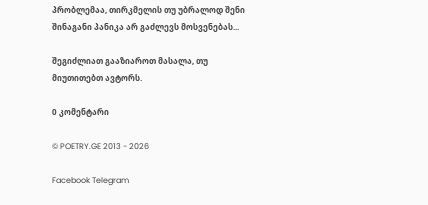პრობლემაა, თირკმელის თუ უბრალოდ შენი შინაგანი პანიკა არ გაძლევს მოსვენებას...

შეგიძლიათ გააზიაროთ მასალა, თუ მიუთითებთ ავტორს.

0 კომენტარი

© POETRY.GE 2013 - 2026

Facebook Telegram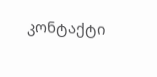კონტაქტი